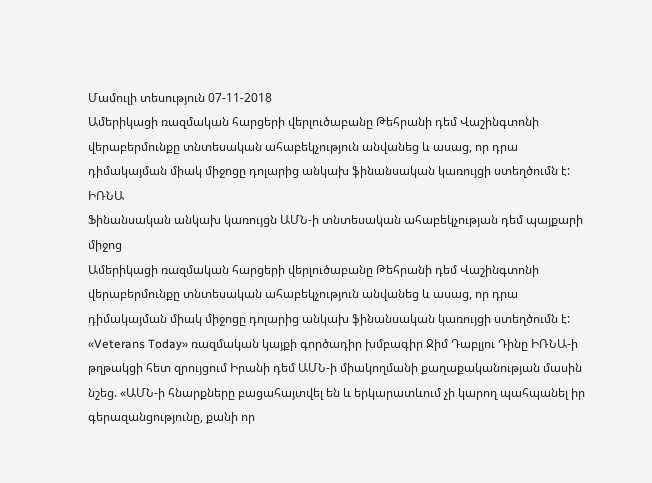Մամուլի տեսություն 07-11-2018
Ամերիկացի ռազմական հարցերի վերլուծաբանը Թեհրանի դեմ Վաշինգտոնի վերաբերմունքը տնտեսական ահաբեկչություն անվանեց և ասաց, որ դրա դիմակայման միակ միջոցը դոլարից անկախ ֆինանսական կառույցի ստեղծումն է:
ԻՌՆԱ
Ֆինանսական անկախ կառույցն ԱՄՆ-ի տնտեսական ահաբեկչության դեմ պայքարի միջոց
Ամերիկացի ռազմական հարցերի վերլուծաբանը Թեհրանի դեմ Վաշինգտոնի վերաբերմունքը տնտեսական ահաբեկչություն անվանեց և ասաց, որ դրա դիմակայման միակ միջոցը դոլարից անկախ ֆինանսական կառույցի ստեղծումն է:
«Veterans Today» ռազմական կայքի գործադիր խմբագիր Ջիմ Դաբլյու Դինը ԻՌՆԱ-ի թղթակցի հետ զրույցում Իրանի դեմ ԱՄՆ-ի միակողմանի քաղաքականության մասին նշեց. «ԱՄՆ-ի հնարքները բացահայտվել են և երկարատևում չի կարող պահպանել իր գերազանցությունը, քանի որ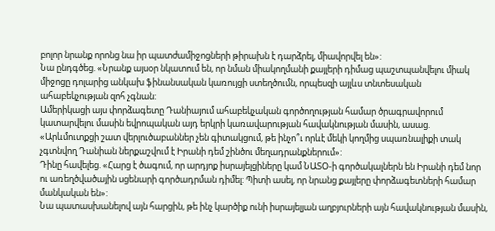բոլոր նրանք որոնց նա իր պատժամիջոցների թիրախն է դարձրել, միավորվել են»:
Նա ընդգծեց. «Նրանք այսօր նկատում են, որ նման միակողմանի քայլերի դիմաց պաշտպանվելու միակ միջոցը դոլարից անկախ ֆինանսական կառույցի ստեղծումն, որպեսզի այլևս տնտեսական ահաբեկչության զոհ չգնան:
Ամերիկացի այս փորձագետը Դանիայում ահաբեկչական գործողության համար ծրագրավորում կատարվելու մասին եվրոպական այդ երկրի կառավարության հավակնության մասին, ասաց. «Արևմուտքցի շատ վերլուծաբաններ չեն գիտակցում, թե ինչո՞ւ որևէ մեկի կողմից սպառնալիքի տակ չգտնվող Դանիան ներքաշվում է Իրանի դեմ շինծու մեղադրանքներում»:
Դինը հավելեց. «Հարց է ծագում, որ արդյոք իսրայելցիները կամ ՆԱՏՕ-ի գործակալներն են Իրանի դեմ նոր ու առեղծվածային սցենարի գործադրման դիմել: Պիտի ասել, որ նրանց քայլերը փորձագետների համար մանկական են»:
Նա պատասխանելով այն հարցին, թե ինչ կարծիք ունի իսրայելյան աղբյուրների այն հավակնության մասին,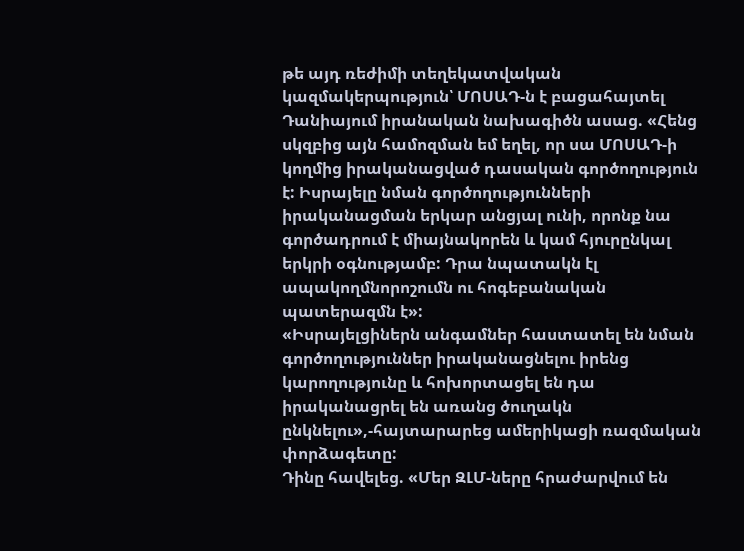թե այդ ռեժիմի տեղեկատվական կազմակերպություն՝ ՄՈՍԱԴ-ն է բացահայտել Դանիայում իրանական նախագիծն ասաց. «Հենց սկզբից այն համոզման եմ եղել, որ սա ՄՈՍԱԴ-ի կողմից իրականացված դասական գործողություն է: Իսրայելը նման գործողությունների իրականացման երկար անցյալ ունի, որոնք նա գործադրում է միայնակորեն և կամ հյուրընկալ երկրի օգնությամբ: Դրա նպատակն էլ ապակողմնորոշումն ու հոգեբանական պատերազմն է»:
«Իսրայելցիներն անգամներ հաստատել են նման գործողություններ իրականացնելու իրենց կարողությունը և հոխորտացել են դա իրականացրել են առանց ծուղակն ընկնելու»,-հայտարարեց ամերիկացի ռազմական փորձագետը:
Դինը հավելեց. «Մեր ԶԼՄ-ները հրաժարվում են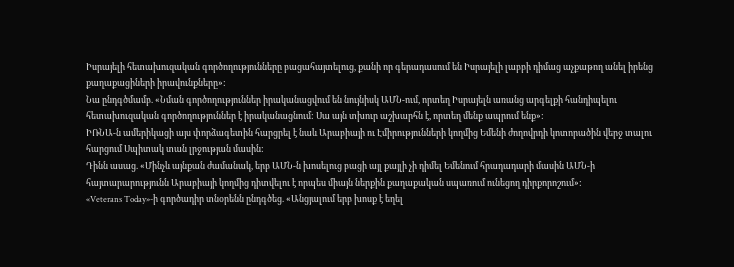Իսրայելի հետախուզական գործողությունները բացահայտելուց, քանի որ գերադասում են Իսրայելի լաբբի դիմաց աչքաթող անել իրենց քաղաքացիների իրավունքները»:
Նա ընդգծմամբ. «Նման գործողություններ իրականացվում են նույնիսկ ԱՄՆ-ում, որտեղ Իսրայելն առանց արգելքի հանդիպելու հետախուզական գործողություններ է իրականացնում: Սա այն տխուր աշխարհն է, որտեղ մենք ապրում ենք»:
ԻՌՆԱ-ն ամերիկացի այս փորձագետին հարցրել է նաև Արաբիայի ու Էմիրությունների կողմից Եմենի ժողովրդի կոտորածին վերջ տալու հարցում Սպիտակ տան լրջության մասին:
Դինն ասաց. «Մինչև այնքան ժամանակ, երբ ԱՄՆ-ն խոսելուց բացի այլ քայլի չի դիմել Եմենում հրադադարի մասին ԱՄՆ-ի հայտարարությունն Արաբիայի կողմից դիտվելու է որպես միայն ներքին քաղաքական սպառում ունեցող դիրքորոշում»:
«Veterans Today»-ի գործադիր տնօրենն ընդգծեց. «Անցյալում երբ խոսք է եղել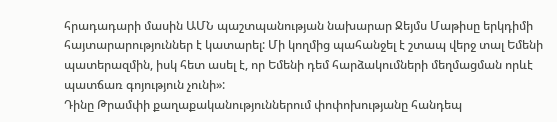հրադադարի մասին ԱՄՆ պաշտպանության նախարար Ջեյմս Մաթիսը երկդիմի հայտարարություններ է կատարել: Մի կողմից պահանջել է շտապ վերջ տալ Եմենի պատերազմին, իսկ հետ ասել է, որ Եմենի դեմ հարձակումների մեղմացման որևէ պատճառ գոյություն չունի»:
Դինը Թրամփի քաղաքականություններում փոփոխությանը հանդեպ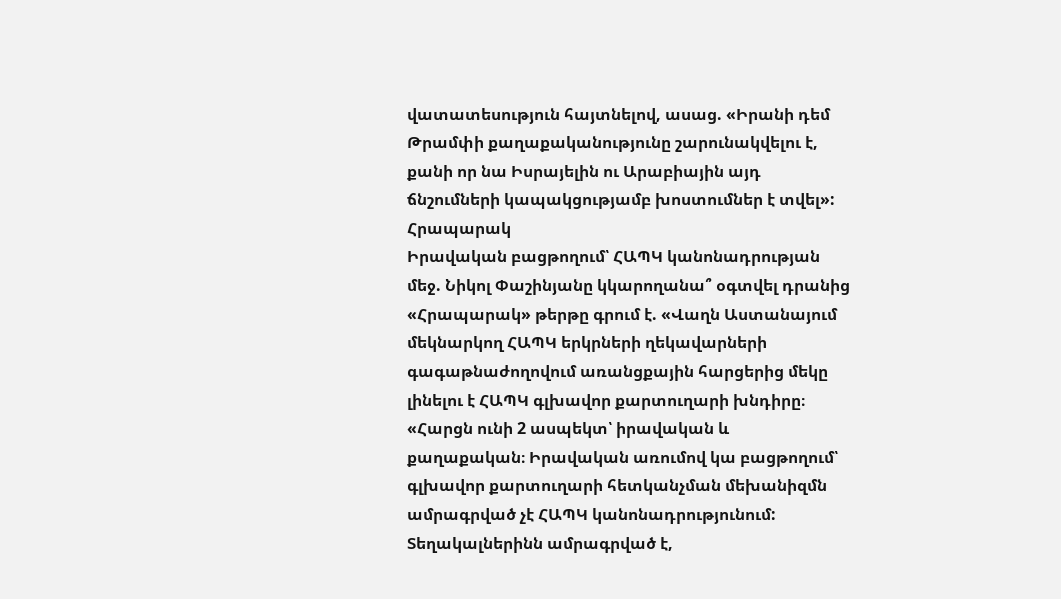վատատեսություն հայտնելով, ասաց. «Իրանի դեմ Թրամփի քաղաքականությունը շարունակվելու է, քանի որ նա Իսրայելին ու Արաբիային այդ ճնշումների կապակցությամբ խոստումներ է տվել»:
Հրապարակ
Իրավական բացթողում՝ ՀԱՊԿ կանոնադրության մեջ. Նիկոլ Փաշինյանը կկարողանա՞ օգտվել դրանից
«Հրապարակ» թերթը գրում է. «Վաղն Աստանայում մեկնարկող ՀԱՊԿ երկրների ղեկավարների գագաթնաժողովում առանցքային հարցերից մեկը լինելու է ՀԱՊԿ գլխավոր քարտուղարի խնդիրը։
«Հարցն ունի 2 ասպեկտ՝ իրավական և քաղաքական։ Իրավական առումով կա բացթողում՝ գլխավոր քարտուղարի հետկանչման մեխանիզմն ամրագրված չէ ՀԱՊԿ կանոնադրությունում: Տեղակալներինն ամրագրված է,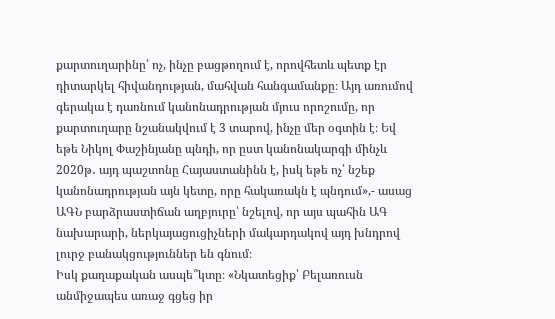քարտուղարինը՝ ոչ, ինչը բացթողում է, որովհետև պետք էր դիտարկել հիվանդության, մահվան հանգամանքը։ Այդ առումով գերակա է դառնում կանոնադրության մյուս որոշումը, որ քարտուղարը նշանակվում է 3 տարով, ինչը մեր օգտին է։ Եվ եթե Նիկոլ Փաշինյանը պնդի, որ ըստ կանոնակարգի մինչև 2020թ․ այդ պաշտոնը Հայաստանինն է, իսկ եթե ոչ՝ նշեք կանոնադրության այն կետը, որը հակառակն է պնդում»,- ասաց ԱԳՆ բարձրաստիճան աղբյուրը՝ նշելով, որ այս պահին ԱԳ նախարարի, ներկայացուցիչների մակարդակով այդ խնդրով լուրջ բանակցություններ են գնում։
Իսկ քաղաքական ասպե՞կտը։ «Նկատեցիք՝ Բելառուսն անմիջապես առաջ գցեց իր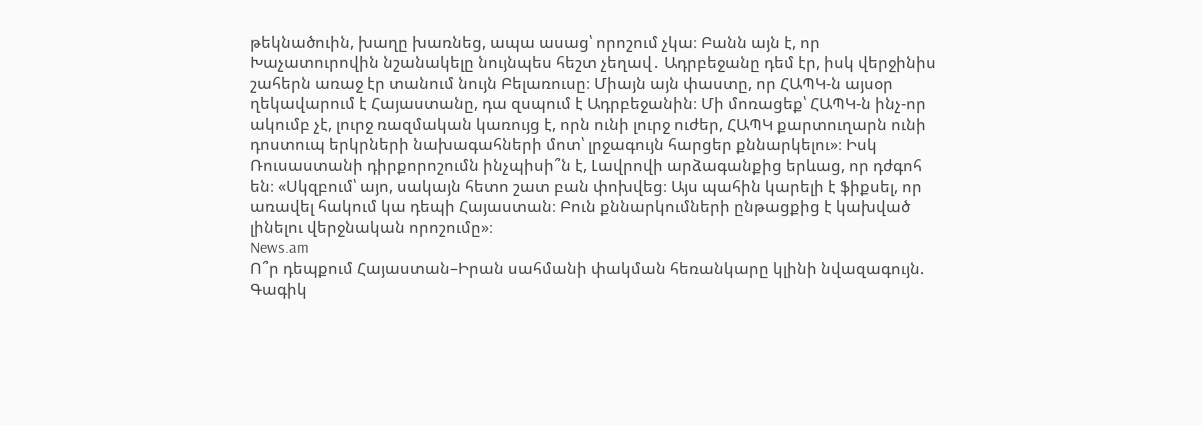թեկնածուին, խաղը խառնեց, ապա ասաց՝ որոշում չկա։ Բանն այն է, որ Խաչատուրովին նշանակելը նույնպես հեշտ չեղավ․ Ադրբեջանը դեմ էր, իսկ վերջինիս շահերն առաջ էր տանում նույն Բելառուսը։ Միայն այն փաստը, որ ՀԱՊԿ-ն այսօր ղեկավարում է Հայաստանը, դա զսպում է Ադրբեջանին։ Մի մոռացեք՝ ՀԱՊԿ-ն ինչ-որ ակումբ չէ, լուրջ ռազմական կառույց է, որն ունի լուրջ ուժեր, ՀԱՊԿ քարտուղարն ունի դոստուպ երկրների նախագահների մոտ՝ լրջագույն հարցեր քննարկելու»։ Իսկ Ռուսաստանի դիրքորոշումն ինչպիսի՞ն է, Լավրովի արձագանքից երևաց, որ դժգոհ են։ «Սկզբում՝ այո, սակայն հետո շատ բան փոխվեց։ Այս պահին կարելի է ֆիքսել, որ առավել հակում կա դեպի Հայաստան։ Բուն քննարկումների ընթացքից է կախված լինելու վերջնական որոշումը»։
News.am
Ո՞ր դեպքում Հայաստան–Իրան սահմանի փակման հեռանկարը կլինի նվազագույն. Գագիկ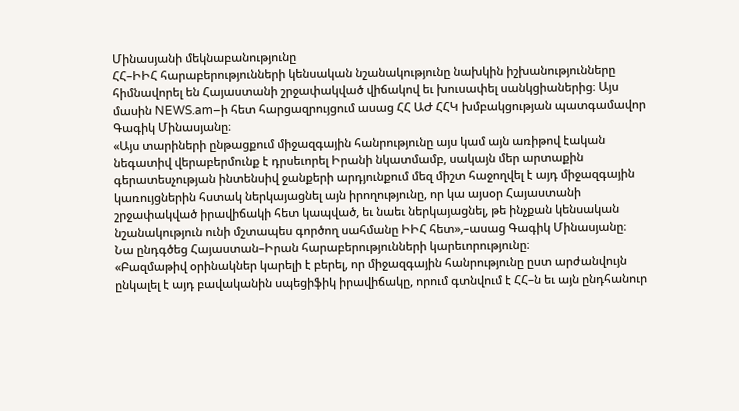Մինասյանի մեկնաբանությունը
ՀՀ–ԻԻՀ հարաբերությունների կենսական նշանակությունը նախկին իշխանությունները հիմնավորել են Հայաստանի շրջափակված վիճակով եւ խուսափել սանկցիաներից։ Այս մասին NEWS.am–ի հետ հարցազրույցում ասաց ՀՀ ԱԺ ՀՀԿ խմբակցության պատգամավոր Գագիկ Մինասյանը։
«Այս տարիների ընթացքում միջազգային հանրությունը այս կամ այն առիթով էական նեգատիվ վերաբերմունք է դրսեւորել Իրանի նկատմամբ, սակայն մեր արտաքին գերատեսչության ինտենսիվ ջանքերի արդյունքում մեզ միշտ հաջողվել է այդ միջազգային կառույցներին հստակ ներկայացնել այն իրողությունը, որ կա այսօր Հայաստանի շրջափակված իրավիճակի հետ կապված, եւ նաեւ ներկայացնել, թե ինչքան կենսական նշանակություն ունի մշտապես գործող սահմանը ԻԻՀ հետ»,–ասաց Գագիկ Մինասյանը։
Նա ընդգծեց Հայաստան–Իրան հարաբերությունների կարեւորությունը։
«Բազմաթիվ օրինակներ կարելի է բերել, որ միջազգային հանրությունը ըստ արժանվույն ընկալել է այդ բավականին սպեցիֆիկ իրավիճակը, որում գտնվում է ՀՀ–ն եւ այն ընդհանուր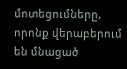մոտեցումները, որոնք վերաբերում են մնացած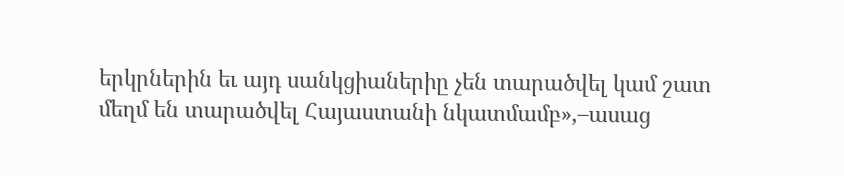երկրներին եւ այդ սանկցիաներիը չեն տարածվել կամ շատ մեղմ են տարածվել Հայաստանի նկատմամբ»,–ասաց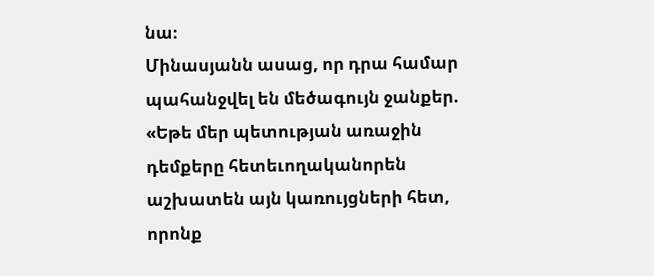նա։
Մինասյանն ասաց, որ դրա համար պահանջվել են մեծագույն ջանքեր. «Եթե մեր պետության առաջին դեմքերը հետեւողականորեն աշխատեն այն կառույցների հետ, որոնք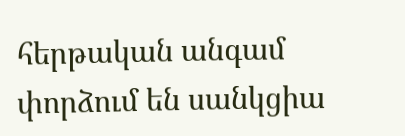հերթական անգամ փորձում են սանկցիա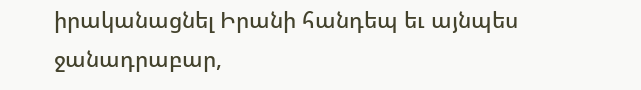իրականացնել Իրանի հանդեպ եւ այնպես ջանադրաբար,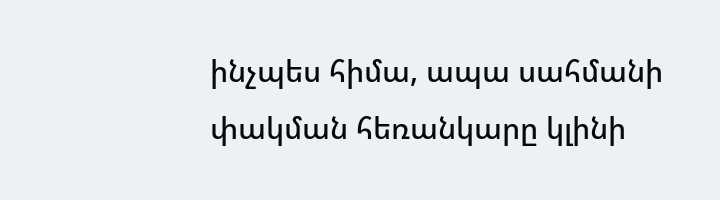ինչպես հիմա, ապա սահմանի փակման հեռանկարը կլինի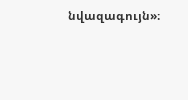նվազագույն»։